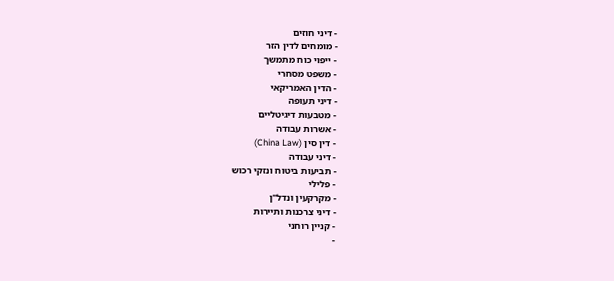- דיני חוזים
- מומחים לדין הזר
- ייפוי כוח מתמשך
- משפט מסחרי
- הדין האמריקאי
- דיני תעופה
- מטבעות דיגיטליים
- אשרות עבודה
- דין סין (China Law)
- דיני עבודה
- תביעות ביטוח ונזקי רכוש
- פלילי
- מקרקעין ונדל"ן
- דיני צרכנות ותיירות
- קניין רוחני
-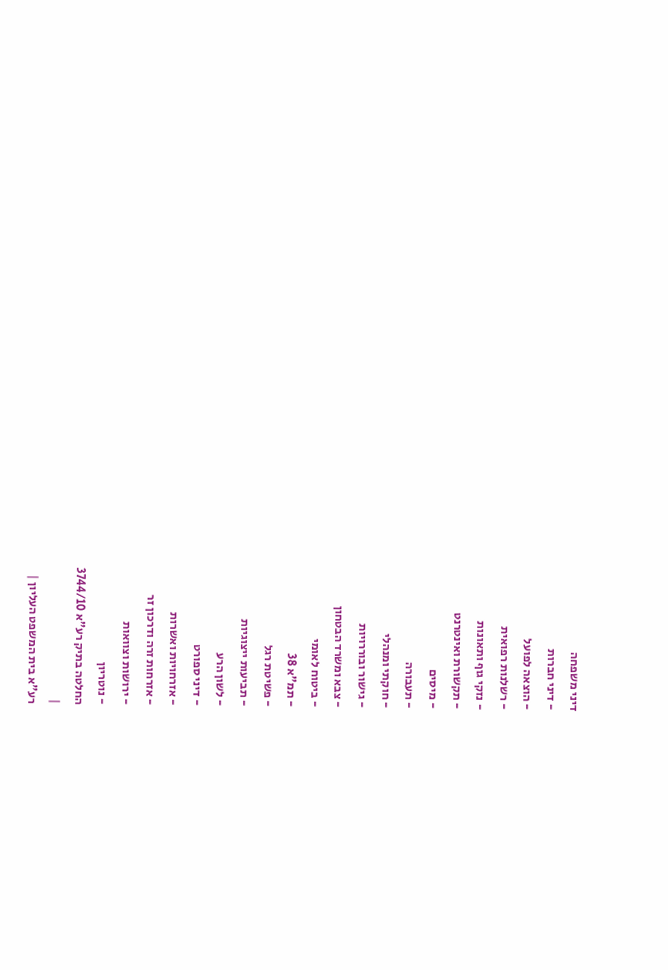דיני משפחה
- דיני חברות
- הוצאה לפועל
- רשלנות רפואית
- נזקי גוף ותאונות
- תקשורת ואינטרנט
- מיסים
- תעבורה
- חוקתי ומנהלי
- גישור ובוררויות
- צבא ומשרד הבטחון
- ביטוח לאומי
- תמ"א 38
- פשיטת רגל
- תביעות ייצוגיות
- לשון הרע
- דיני ספורט
- אזרחויות ואשרות
- אזרחות זרה ודרכון זר
- ירושות וצוואות
- נוטריון
החלטה בתיק רע"א 3744/10
|
רע"א בית המשפט העליון |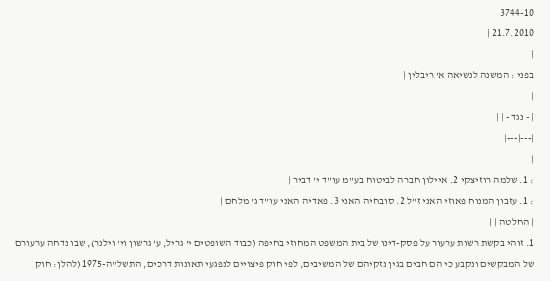3744-10
21.7.2010 |
|
בפני : המשנה לנשיאה א' ריבלין |
|
| - נגד - | |
|---|---|
|
: 1. שלמה רוזיצקי 2. איילון חברה לביטוח בע"מ עו"ד י' דביר |
: 1. עזבון המנוח פאוזי האני ז"ל 2. סובחיה האני 3. פאדיה האני עו"ד ג' מלחם |
| החלטה | |
1. זוהי בקשת רשות ערעור על פסק-דינו של בית המשפט המחוזי בחיפה (כבוד השופטים י' גריל, ע' גרשון וי' וילנר), שבו נדחה ערעורם של המבקשים ונקבע כי הם חבים בגין נזקיהם של המשיבים, לפי חוק פיצויים לנפגעי תאונות דרכים, התשל"ה-1975 (להלן: חוק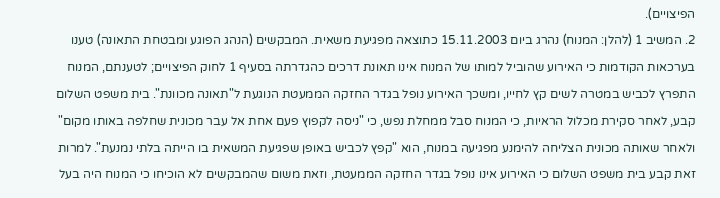הפיצויים).
2. המשיב 1 (להלן: המנוח) נהרג ביום 15.11.2003 כתוצאה מפגיעת משאית. המבקשים (הנהג הפוגע ומבטחת התאונה) טענו בערכאות הקודמות כי האירוע שהוביל למותו של המנוח אינו תאונת דרכים כהגדרתה בסעיף 1 לחוק הפיצויים; לטענתם, המנוח התפרץ לכביש במטרה לשים קץ לחייו, ומשכך האירוע נופל בגדר החזקה הממעטת הנוגעת ל"תאונה מכוונת". בית משפט השלום קבע, לאחר סקירת מכלול הראיות, כי המנוח סבל ממחלת נפש, כי "ניסה לקפוץ פעם אחת אל עבר מכונית שחלפה באותו מקום" ולאחר שאותה מכונית הצליחה להימנע מפגיעה במנוח, הוא "קפץ לכביש באופן שפגיעת המשאית בו הייתה בלתי נמנעת". למרות זאת קבע בית משפט השלום כי האירוע אינו נופל בגדר החזקה הממעטת, וזאת משום שהמבקשים לא הוכיחו כי המנוח היה בעל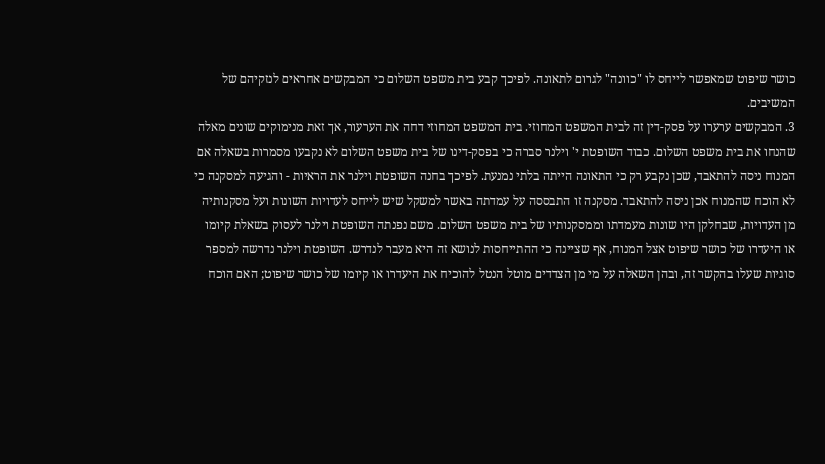כושר שיפוט שמאפשר לייחס לו "כוונה" לגרום לתאונה. לפיכך קבע בית משפט השלום כי המבקשים אחראים לנזקיהם של המשיבים.
3. המבקשים ערערו על פסק-דין זה לבית המשפט המחוזי. בית המשפט המחוזי דחה את הערעור, אך זאת מנימוקים שונים מאלה שהנחו את בית משפט השלום. כבוד השופטת י' וילנר סברה כי בפסק-דינו של בית משפט השלום לא נקבעו מסמרות בשאלה אם המנוח ניסה להתאבד, שכן נקבע רק כי התאונה הייתה בלתי נמנעת. לפיכך בחנה השופטת וילנר את הראיות - והגיעה למסקנה כי לא הוכח שהמנוח אכן ניסה להתאבד. מסקנה זו התבססה על עמדתה באשר למשקל שיש לייחס לעדויות השונות ועל מסקנותיה מן העדויות, שבחלקן היו שונות מעמדתו וממסקנותיו של בית משפט השלום. משם נפנתה השופטת וילנר לעסוק בשאלת קיומו או היעדרו של כושר שיפוט אצל המנוח, אף שציינה כי ההתייחסות לנושא זה היא מעבר לנדרש. השופטת וילנר נדרשה למספר סוגיות שעלו בהקשר זה, ובהן השאלה על מי מן הצדדים מוטל הנטל להוכיח את היעדרו או קיומו של כושר שיפוט; האם הוכח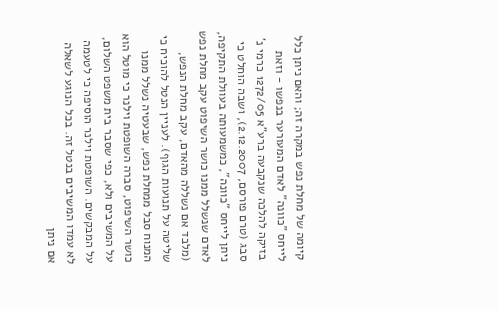קיומה של מחלת נפש במקרה זה; והאם ניתן כלל לייחס "כוונה" לאדם המעורער בנפשו - וזאת בזיקה להלכה שנקבעה ברע"א 1272/05 כרמי נ' סבג (טרם פורסם, 2.12.2007), ושבה הוחלט כי ניתן לייחס "כוונה", כמשמעותה בעוולת התקיפה, לאדם שנשלל ממנו כושר השיפוט עקב מחלת נפש (מלבד אם נשללה מהאדם, עקב מחלת הנפש, שליטה על תנועות הגוף). לעניין הנטל להוכיח כי המנוח סבל ממחלת נפש, שבעטיה נשלל ממנו כושר השיפוט, סברה השופטת וילנר כי מוטל הוא על המשיבים ולא, כפי שסבר בית משפט השלום, על המבקשים. השופטת וילנר הוסיפה כי לטעמה לא עמדו המשיבים בנטל זה. בכל הנוגע לשאלה אם ניתן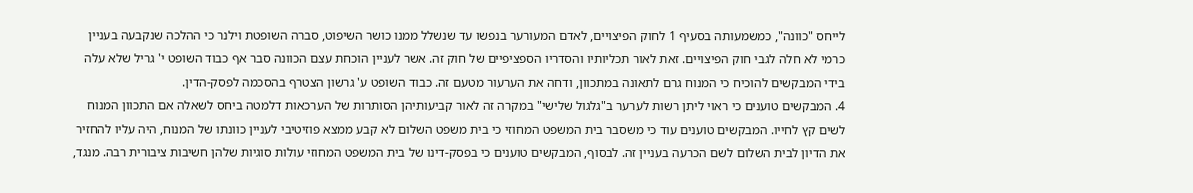לייחס "כוונה", כמשמעותה בסעיף 1 לחוק הפיצויים, לאדם המעורער בנפשו עד שנשלל ממנו כושר השיפוט, סברה השופטת וילנר כי ההלכה שנקבעה בעניין כרמי לא חלה לגבי חוק הפיצויים. זאת לאור תכליותיו והסדריו הספציפיים של חוק זה. אשר לעניין הוכחת עצם הכוונה סבר אף כבוד השופט י' גריל שלא עלה בידי המבקשים להוכיח כי המנוח גרם לתאונה במתכוון, ודחה את הערעור מטעם זה. כבוד השופט ע' גרשון הצטרף בהסכמה לפסק-הדין.
4. המבקשים טוענים כי ראוי ליתן רשות לערער ב"גלגול שלישי" במקרה זה לאור קביעותיהן הסותרות של הערכאות דלמטה ביחס לשאלה אם התכוון המנוח לשים קץ לחייו. המבקשים טוענים עוד כי משסבר בית המשפט המחוזי כי בית משפט השלום לא קבע ממצא פוזיטיבי לעניין כוונתו של המנוח, היה עליו להחזיר את הדיון לבית השלום לשם הכרעה בעניין זה. לבסוף, המבקשים טוענים כי בפסק-דינו של בית המשפט המחוזי עולות סוגיות שלהן חשיבות ציבורית רבה. מנגד,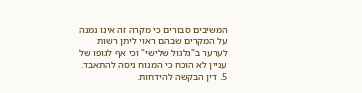המשיבים סבורים כי מקרה זה אינו נמנה על המקרים שבהם ראוי ליתן רשות לערער ב"גלגול שלישי" וכי אף לגופו של עניין לא הוכח כי המנוח ניסה להתאבד.
5. דין הבקשה להידחות.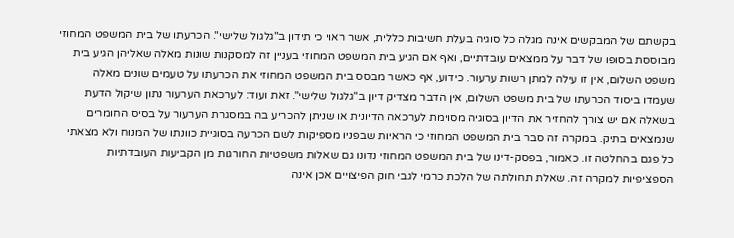בקשתם של המבקשים אינה מגלה כל סוגיה בעלת חשיבות כללית, אשר ראוי כי תידון ב"גלגול שלישי". הכרעתו של בית המשפט המחוזי מבוססת בסופו של דבר על ממצאים עובדתיים, ואף אם הגיע בית המשפט המחוזי בעניין זה למסקנות שונות מאלה שאליהן הגיע בית משפט השלום, אין זו עילה למתן רשות ערעור. כידוע, אף כאשר מבסס בית המשפט המחוזי את הכרעתו על טעמים שונים מאלה שעמדו ביסוד הכרעתו של בית משפט השלום, אין הדבר מצדיק דיון ב"גלגול שלישי". זאת ועוד: לערכאת הערעור נתון שיקול הדעת בשאלה אם יש צורך להחזיר את הדיון בסוגיה מסוימת לערכאה הדיונית או שניתן להכריע בה במסגרת הערעור על בסיס החומרים שנמצאים בתיק. במקרה זה סבר בית המשפט המחוזי כי הראיות שבפניו מספיקות לשם הכרעה בסוגיית כוונתו של המנוח ולא מצאתי כל פגם בהחלטה זו. כאמור, בפסק-דינו של בית המשפט המחוזי נדונו גם שאלות משפטיות החורגות מן הקביעות העובדתיות הספציפיות למקרה זה. שאלת תחולתה של הלכת כרמי לגבי חוק הפיצויים אכן אינה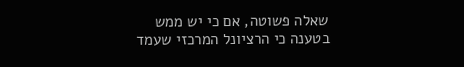שאלה פשוטה, אם כי יש ממש בטענה כי הרציונל המרכזי שעמד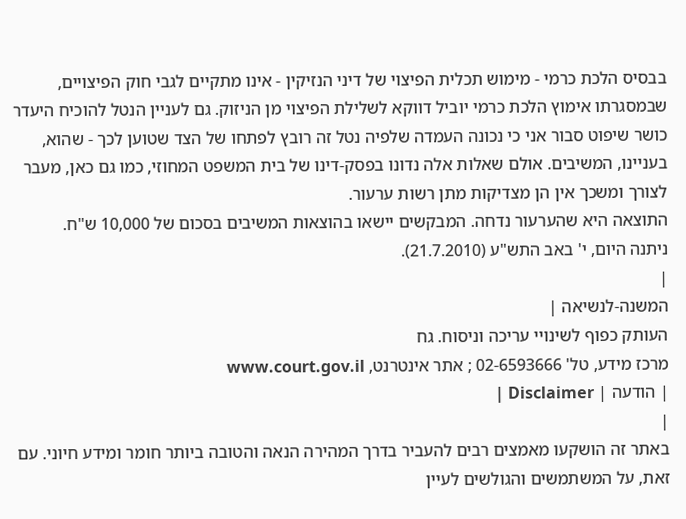בבסיס הלכת כרמי - מימוש תכלית הפיצוי של דיני הנזיקין - אינו מתקיים לגבי חוק הפיצויים, שבמסגרתו אימוץ הלכת כרמי יוביל דווקא לשלילת הפיצוי מן הניזוק. גם לעניין הנטל להוכיח היעדר כושר שיפוט סבור אני כי נכונה העמדה שלפיה נטל זה רובץ לפתחו של הצד שטוען לכך - שהוא, בעניינו, המשיבים. אולם שאלות אלה נדונו בפסק-דינו של בית המשפט המחוזי, כמו גם כאן, מעבר לצורך ומשכך אין הן מצדיקות מתן רשות ערעור.
התוצאה היא שהערעור נדחה. המבקשים יישאו בהוצאות המשיבים בסכום של 10,000 ש"ח.
ניתנה היום, י' באב התש"ע (21.7.2010).
|
המשנה-לנשיאה |
העותק כפוף לשינויי עריכה וניסוח. גח
מרכז מידע, טל' 02-6593666 ; אתר אינטרנט, www.court.gov.il
| הודעה | Disclaimer |
|
באתר זה הושקעו מאמצים רבים להעביר בדרך המהירה הנאה והטובה ביותר חומר ומידע חיוני. עם זאת, על המשתמשים והגולשים לעיין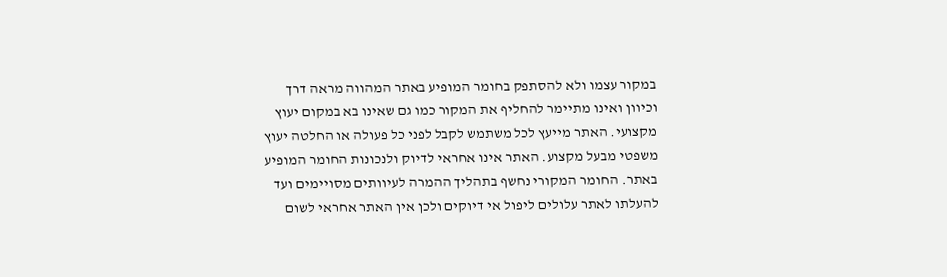במקור עצמו ולא להסתפק בחומר המופיע באתר המהווה מראה דרך וכיוון ואינו מתיימר להחליף את המקור כמו גם שאינו בא במקום יעוץ מקצועי. האתר מייעץ לכל משתמש לקבל לפני כל פעולה או החלטה יעוץ משפטי מבעל מקצוע. האתר אינו אחראי לדיוק ולנכונות החומר המופיע באתר. החומר המקורי נחשף בתהליך ההמרה לעיוותים מסויימים ועד להעלתו לאתר עלולים ליפול אי דיוקים ולכן אין האתר אחראי לשום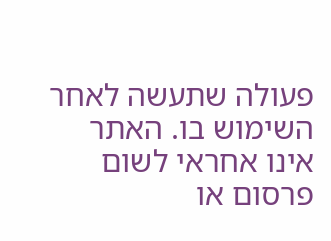פעולה שתעשה לאחר השימוש בו. האתר אינו אחראי לשום פרסום או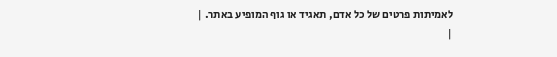לאמיתות פרטים של כל אדם, תאגיד או גוף המופיע באתר. |
|